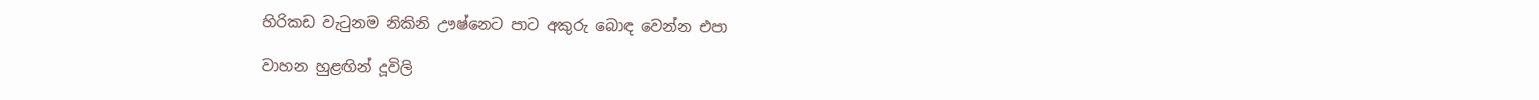හිරිකඩ වැටුනම නිකිනි ඌෂ්නෙට පාට අකුරු බොඳ වෙන්න එපා

වාහන හුළඟින් දූවිලි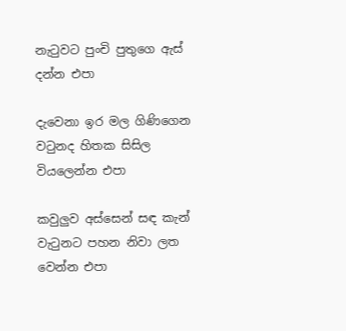නැටුවට පුංචි පුතුගෙ ඇස් දන්න එපා

දැවෙනා ඉර මල ගිණිගෙන වටුනද හිතක සිසිල වියලෙන්න එපා

කවුලුව අස්සෙන් සඳ කැන් වැටුනට පහන නිවා ලත වෙන්න එපා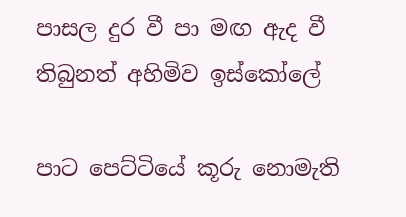පාසල දුර වී පා මඟ ඇද වී තිබුනත් අහිමිව ඉස්කෝලේ

පාට පෙට්ටියේ කූරු නොමැති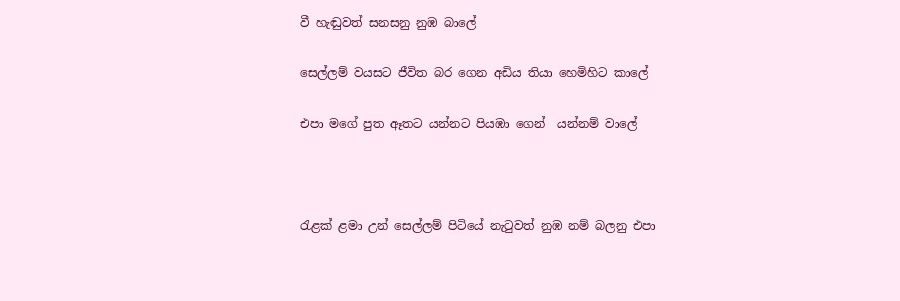වී හැඬුවත් සනසනු නුඹ බාලේ

සෙල්ලම් වයසට ජීවිත බර ගෙන අඩිය තියා හෙමිහිට කාලේ

එපා මගේ පුත ඈතට යන්නට පියඹා ගෙන්  යන්නම් වාලේ



රැළක් ළමා උන් සෙල්ලම් පිටියේ නැටුවත් නුඹ නම් බලනු එපා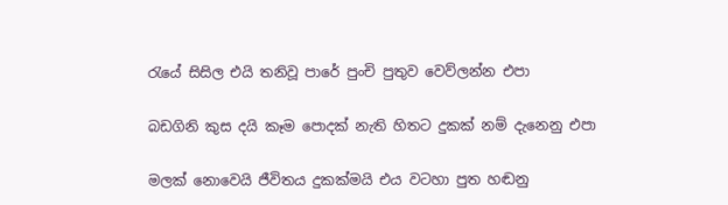රැයේ සිසිල එයි තනිවූ පාරේ පුංචි පුතුව වෙව්ලන්න එපා

බඩගිනි කුස දයි කෑම පොදක් නැති හිතට දුකක් නම් දැනෙනු එපා

මලක් නොවෙයි ජීවිතය දුකක්මයි එය වටහා පුත හඬනු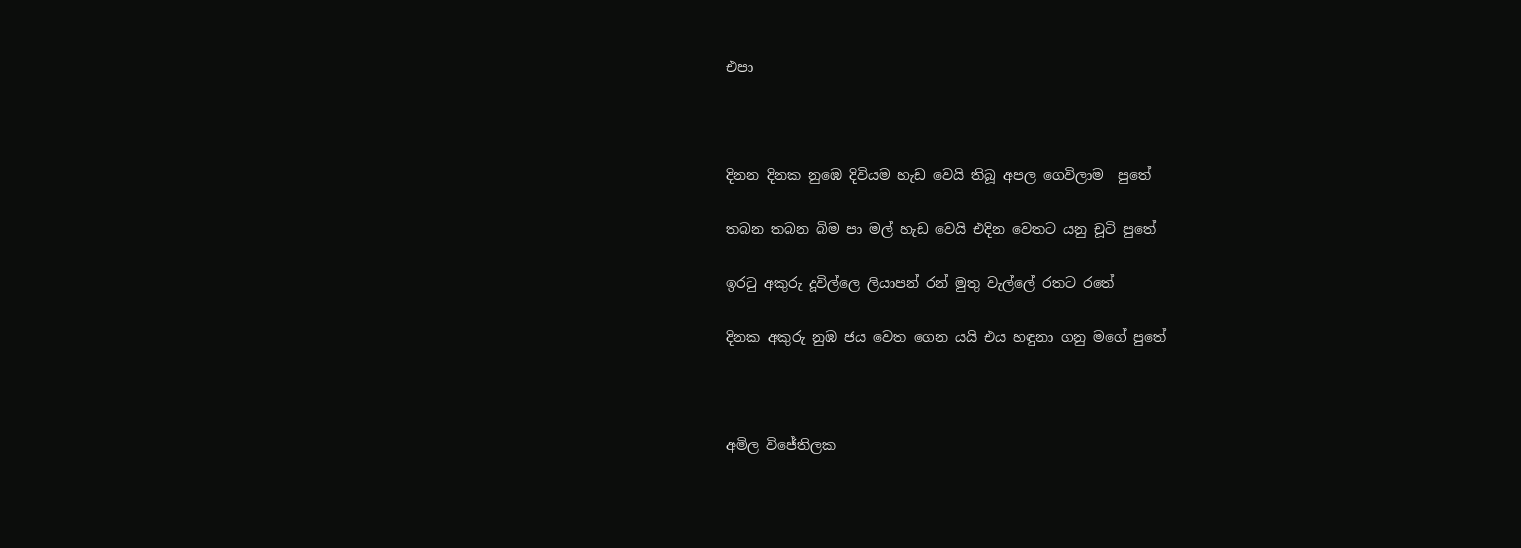එපා



දිනන දිනක නුඹෙ දිවියම හැඩ වෙයි තිබූ අපල ගෙවිලාම  පුතේ

තබන තබන බිම පා මල් හැඩ වෙයි එදින වෙතට යනු චූටි පුතේ

ඉරටු අකුරු දූවිල්ලෙ ලියාපන් රන් මුතු වැල්ලේ රතට රතේ

දිනක අකුරු නුඹ ජය වෙත ගෙන යයි එය හඳුනා ගනු මගේ පුතේ



අමිල විජේතිලක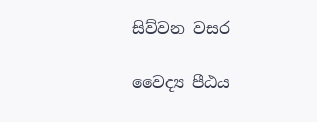සිව්වන වසර

වෛද්‍ය පීඨය